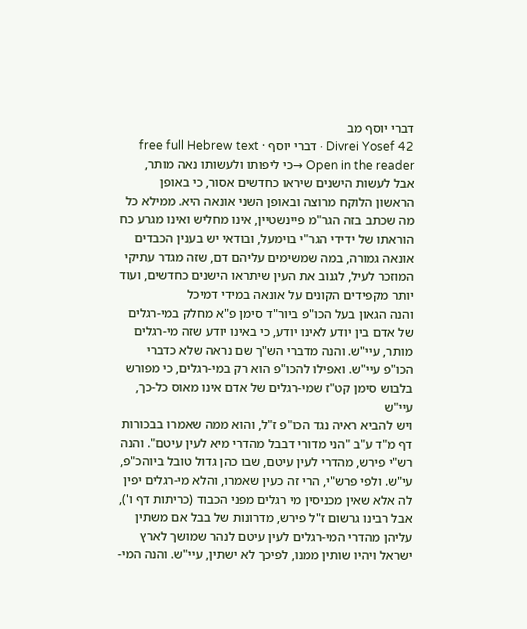דברי יוסף מב
Divrei Yosef 42 · דברי יוסף · free full Hebrew text
Open in the reader →כי ליפותו ולעשותו נאה מותר, אבל לעשות הישנים שיראו כחדשים אסור, כי באופן הראשון הלוקח מרוצה ובאופן השני אונאה היא. ממילא כל מה שכתב בזה הגר"מ פיינשטיין, אינו מחליש ואינו מגרע כח הוראתו של ידידי הגר"י בוימעל, ובודאי יש בענין הכבדים אונאה גמורה, במה שמשימים עליהם דם, שזה מגדר עתיקי המוזכר לעיל, לגנוב את העין שיתראו הישנים כחדשים, ועוד יותר מקפידים הקונים על אונאה במידי דמיכל
והנה הגאון בעל הכו"פ ביור"ד סימן פ"א מחלק במי-רגלים של אדם בין יודע לאינו יודע, כי באינו יודע שזה מי-רגלים מותר, עיי"ש. והנה מדברי הש"ך שם נראה שלא כדברי הכו"פ עיי"ש. ואפילו להכו"פ הוא רק במי-רגלים, כי מפורש בלבוש סימן קט"ז שמי-רגלים של אדם אינו מאוס כל-כך, עיי"ש
ויש להביא ראיה נגד הכו"פ ז"ל, והוא ממה שאמרו בבכורות דף מ"ד ע"ב "הני מדורי דבבל מהדרי מיא לעין עיטם". והנה רש"י פירש, מהדרי לעין עיטם, שבו כהן גדול טובל ביוהכ"פ, עי"ש. ולפי פרש"י, הרי זה כעין שאמרו, והלא מי-רגלים יפין לה אלא שאין מכניסין מי רגלים מפני הכבוד (כריתות דף ו'), אבל רבינו גרשום ז"ל פירש, מדרונות של בבל אם משתין עליהן מהדרי המי-רגלים לעין עיטם לנהר שמושך לארץ ישראל ויהיו שותין ממנו, לפיכך לא ישתין, עיי"ש. והנה המי-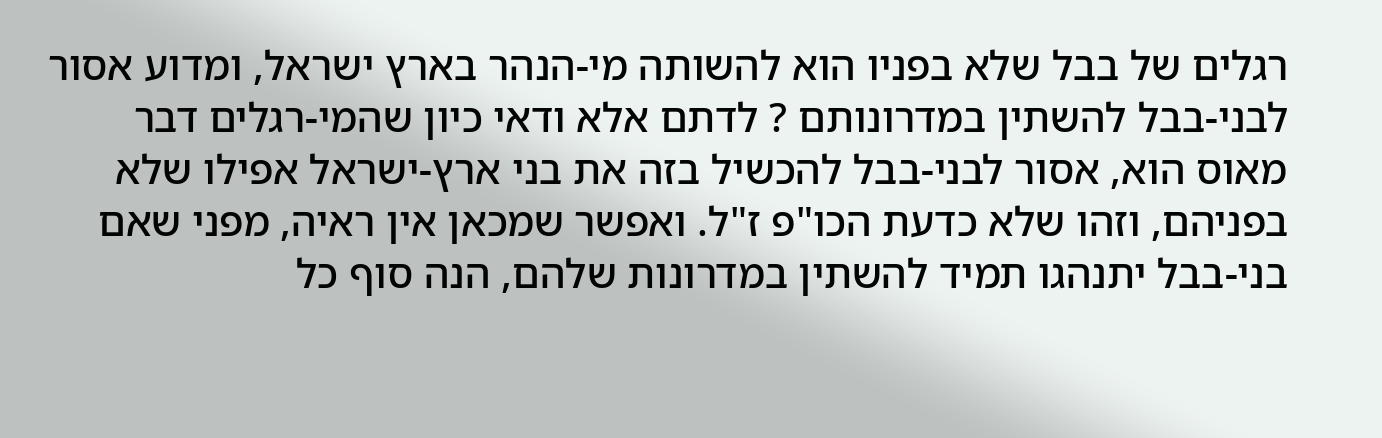רגלים של בבל שלא בפניו הוא להשותה מי-הנהר בארץ ישראל, ומדוע אסור לבני-בבל להשתין במדרונותם ? לדתם אלא ודאי כיון שהמי-רגלים דבר מאוס הוא, אסור לבני-בבל להכשיל בזה את בני ארץ-ישראל אפילו שלא בפניהם, וזהו שלא כדעת הכו"פ ז"ל. ואפשר שמכאן אין ראיה, מפני שאם בני-בבל יתנהגו תמיד להשתין במדרונות שלהם, הנה סוף כל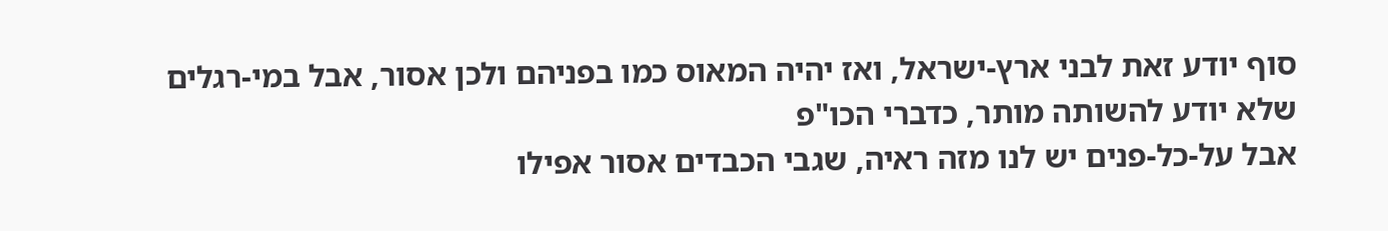סוף יודע זאת לבני ארץ-ישראל, ואז יהיה המאוס כמו בפניהם ולכן אסור, אבל במי-רגלים שלא יודע להשותה מותר, כדברי הכו"פ
אבל על-כל-פנים יש לנו מזה ראיה, שגבי הכבדים אסור אפילו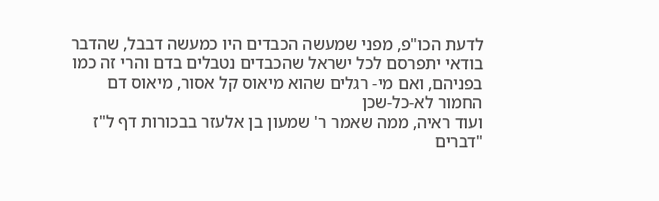לדעת הכו"פ, מפני שמעשה הכבדים היו כמעשה דבבל, שהדבר בודאי יתפרסם לכל ישראל שהכבדים נטבלים בדם והרי זה כמו בפניהם, ואם מי- רגלים שהוא מיאוס קל אסור, מיאוס דם החמור לא-כל-שכן
ועוד ראיה, ממה שאמר ר' שמעון בן אלעזר בבכורות דף ל"ז "דברים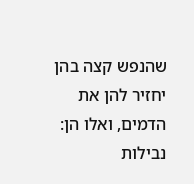שהנפש קצה בהן יחזיר להן את הדמים, ואלו הן: נבילות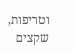וטריפות, שקצים